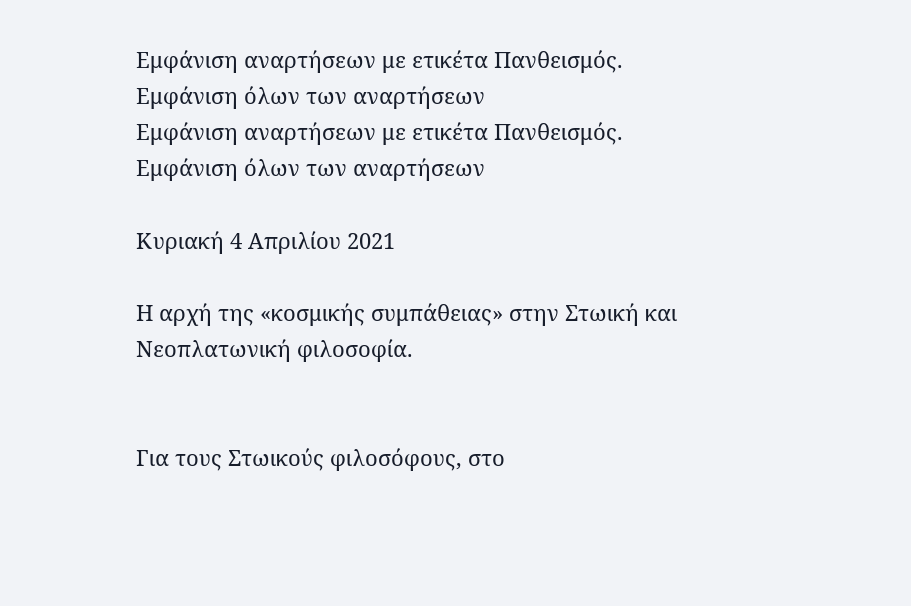Εμφάνιση αναρτήσεων με ετικέτα Πανθεισμός. Εμφάνιση όλων των αναρτήσεων
Εμφάνιση αναρτήσεων με ετικέτα Πανθεισμός. Εμφάνιση όλων των αναρτήσεων

Κυριακή 4 Απριλίου 2021

Η αρχή της «κοσμικής συμπάθειας» στην Στωική και Νεοπλατωνική φιλοσοφία.


Για τους Στωικούς φιλοσόφους, στο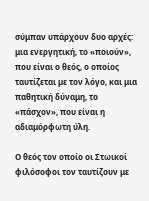σύμπαν υπάρχουν δυο αρχές: μια ενεργητική, το «ποιούν», που είναι ο θεός, ο οποίος ταυτίζεται µε τον λόγο, και μια παθητική δύναμη, το «πάσχον», που είναι η αδιαμόρφωτη ύλη.

Ο θεός τον οποίο οι Στωικοί φιλόσοφοι τον ταυτίζουν με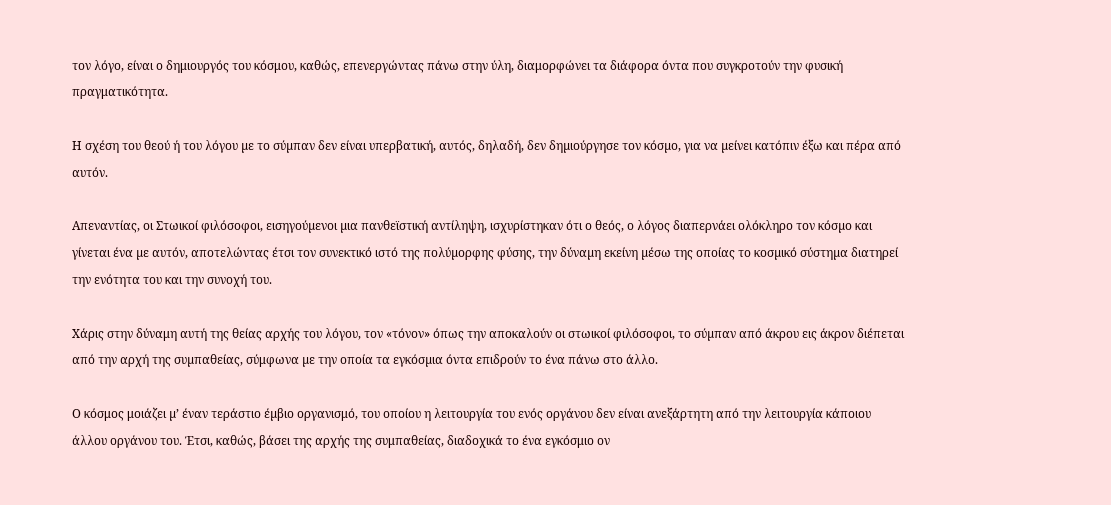τον λόγο, είναι ο δημιουργός του κόσμου, καθώς, επενεργώντας πάνω στην ύλη, διαμορφώνει τα διάφορα όντα που συγκροτούν την φυσική πραγματικότητα.

Η σχέση του θεού ή του λόγου µε το σύµπαν δεν είναι υπερβατική, αυτός, δηλαδή, δεν δηµιούργησε τον κόσµο, για να µείνει κατόπιν έξω και πέρα από αυτόν.

Απεναντίας, οι Στωικοί φιλόσοφοι, εισηγούµενοι µια πανθεϊστική αντίληψη, ισχυρίστηκαν ότι ο θεός, ο λόγος διαπερνάει ολόκληρο τον κόσµο και γίνεται ένα µε αυτόν, αποτελώντας έτσι τον συνεκτικό ιστό της πολύµορφης φύσης, την δύναµη εκείνη µέσω της οποίας το κοσµικό σύστηµα διατηρεί την ενότητα του και την συνοχή του.

Χάρις στην δύναμη αυτή της θείας αρχής του λόγου, τον «τόνον» όπως την αποκαλούν οι στωικοί φιλόσοφοι, το σύµπαν από άκρου εις άκρον διέπεται από την αρχή της συµπαθείας, σύμφωνα µε την οποία τα εγκόσµια όντα επιδρούν το ένα πάνω στο άλλο.

Ο κόσμος μοιάζει µ’ έναν τεράστιο έµβιο οργανισμό, του οποίου η λειτουργία του ενός οργάνου δεν είναι ανεξάρτητη από την λειτουργία κάποιου άλλου οργάνου του. Έτσι, καθώς, βάσει της αρχής της συμπαθείας, διαδοχικά το ένα εγκόσμιο ον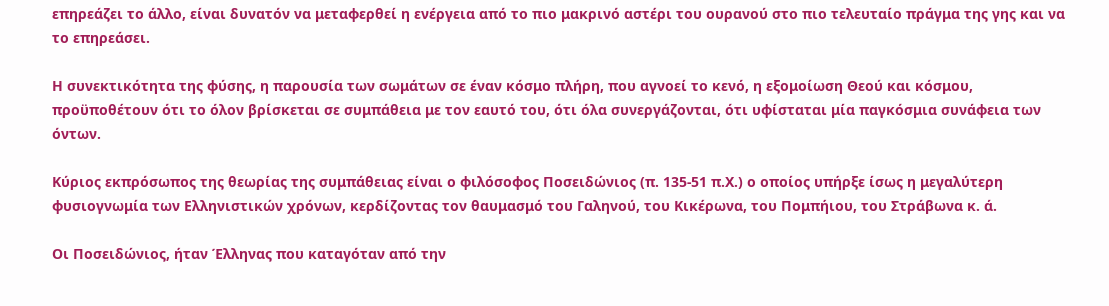επηρεάζει το άλλο, είναι δυνατόν να μεταφερθεί η ενέργεια από το πιο μακρινό αστέρι του ουρανού στο πιο τελευταίο πράγμα της γης και να το επηρεάσει.

Η συνεκτικότητα της φύσης, η παρουσία των σωμάτων σε έναν κόσμο πλήρη, που αγνοεί το κενό, η εξομοίωση Θεού και κόσμου, προϋποθέτουν ότι το όλον βρίσκεται σε συμπάθεια με τον εαυτό του, ότι όλα συνεργάζονται, ότι υφίσταται μία παγκόσμια συνάφεια των όντων.

Κύριος εκπρόσωπος της θεωρίας της συμπάθειας είναι ο φιλόσοφος Ποσειδώνιος (π. 135-51 π.Χ.) ο οποίος υπήρξε ίσως η μεγαλύτερη φυσιογνωμία των Ελληνιστικών χρόνων, κερδίζοντας τον θαυμασμό του Γαληνού, του Κικέρωνα, του Πομπήιου, του Στράβωνα κ. ά.

Οι Ποσειδώνιος, ήταν Έλληνας που καταγόταν από την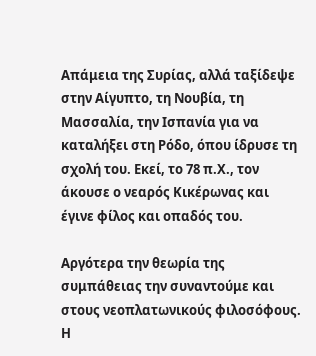Απάμεια της Συρίας, αλλά ταξίδεψε στην Αίγυπτο, τη Νουβία, τη Μασσαλία, την Ισπανία για να καταλήξει στη Ρόδο, όπου ίδρυσε τη σχολή του. Εκεί, το 78 π.Χ., τον άκουσε ο νεαρός Κικέρωνας και έγινε φίλος και οπαδός του.

Αργότερα την θεωρία της συμπάθειας την συναντούμε και στους νεοπλατωνικούς φιλοσόφους. Η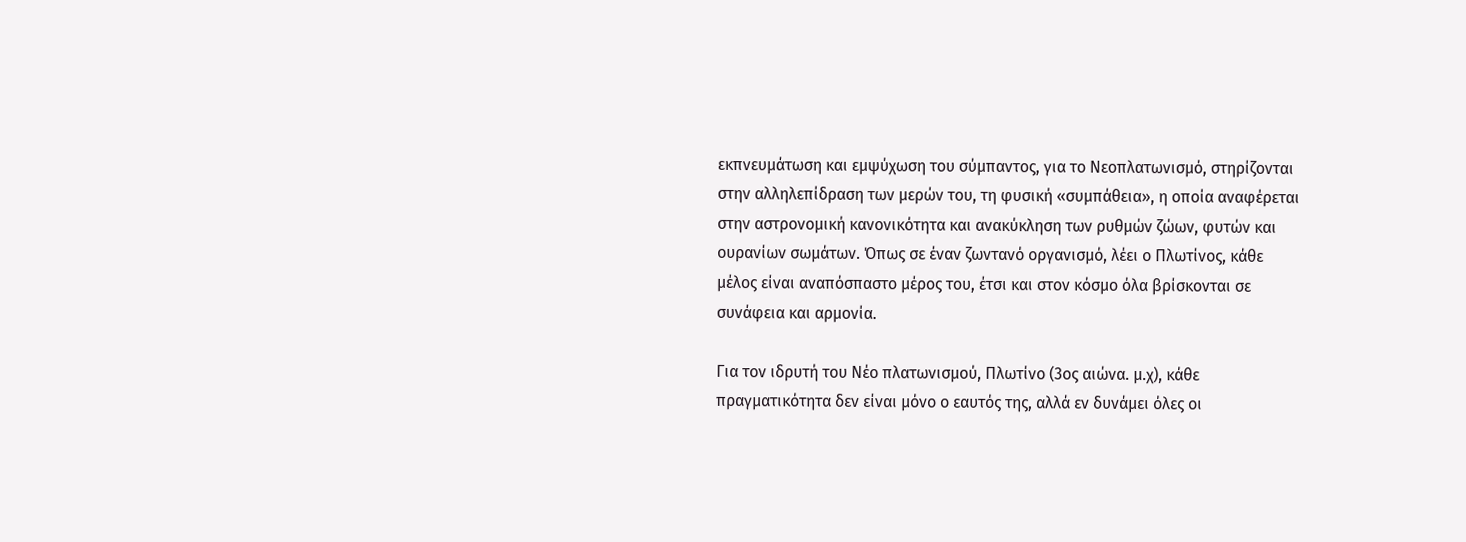εκπνευμάτωση και εμψύχωση του σύμπαντος, για το Νεοπλατωνισμό, στηρίζονται στην αλληλεπίδραση των μερών του, τη φυσική «συμπάθεια», η οποία αναφέρεται στην αστρονομική κανονικότητα και ανακύκληση των ρυθμών ζώων, φυτών και ουρανίων σωμάτων. Όπως σε έναν ζωντανό οργανισμό, λέει ο Πλωτίνος, κάθε μέλος είναι αναπόσπαστο μέρος του, έτσι και στον κόσμο όλα βρίσκονται σε συνάφεια και αρμονία.

Για τον ιδρυτή του Νέο πλατωνισμού, Πλωτίνο (3ος αιώνα. μ.χ), κάθε πραγματικότητα δεν είναι μόνο ο εαυτός της, αλλά εν δυνάμει όλες οι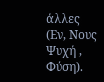άλλες (Εν, Νους Ψυχή , Φύση).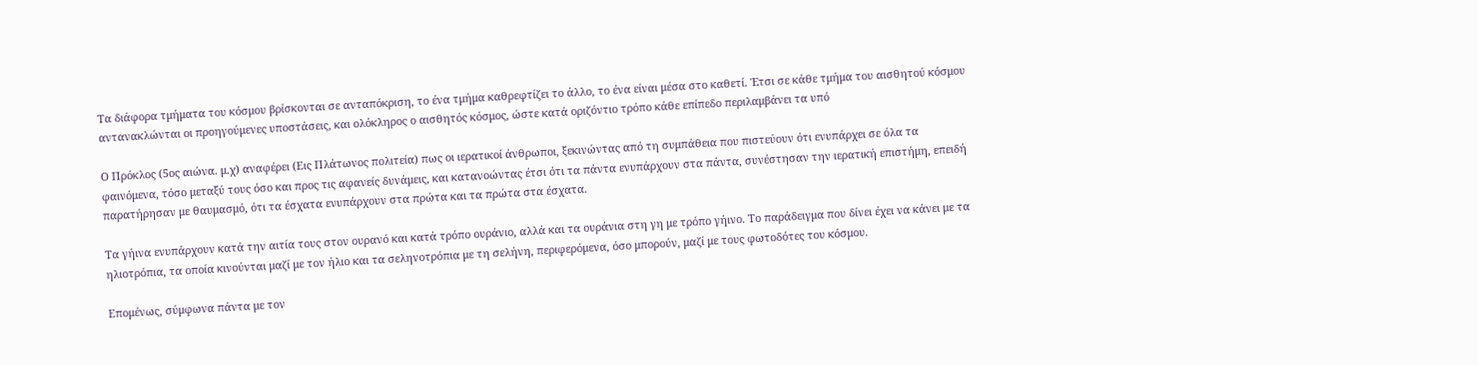Τα διάφορα τμήματα του κόσμου βρίσκονται σε ανταπόκριση, το ένα τμήμα καθρεφτίζει το άλλο, το ένα είναι μέσα στο καθετί. Έτσι σε κάθε τμήμα του αισθητού κόσμου αντανακλώνται οι προηγούμενες υποστάσεις, και ολόκληρος ο αισθητός κόσμος, ώστε κατά οριζόντιο τρόπο κάθε επίπεδο περιλαμβάνει τα υπό

Ο Πρόκλος (5ος αιώνα. μ.χ) αναφέρει (Εις Πλάτωνος πολιτεία) πως οι ιερατικοί άνθρωποι, ξεκινώντας από τη συμπάθεια που πιστεύουν ότι ενυπάρχει σε όλα τα φαινόμενα, τόσο μεταξύ τους όσο και προς τις αφανείς δυνάμεις, και κατανοώντας έτσι ότι τα πάντα ενυπάρχουν στα πάντα, συνέστησαν την ιερατική επιστήμη, επειδή παρατήρησαν με θαυμασμό, ότι τα έσχατα ενυπάρχουν στα πρώτα και τα πρώτα στα έσχατα.

Τα γήινα ενυπάρχουν κατά την αιτία τους στον ουρανό και κατά τρόπο ουράνιο, αλλά και τα ουράνια στη γη με τρόπο γήινο. Το παράδειγμα που δίνει έχει να κάνει με τα ηλιοτρόπια, τα οποία κινούνται μαζί με τον ήλιο και τα σεληνοτρόπια με τη σελήνη, περιφερόμενα, όσο μπορούν, μαζί με τους φωτοδότες του κόσμου.

Επομένως, σύμφωνα πάντα με τον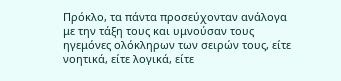Πρόκλο, τα πάντα προσεύχονταν ανάλογα με την τάξη τους και υμνούσαν τους ηγεμόνες ολόκληρων των σειρών τους, είτε νοητικά, είτε λογικά, είτε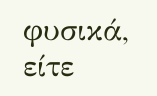φυσικά, είτε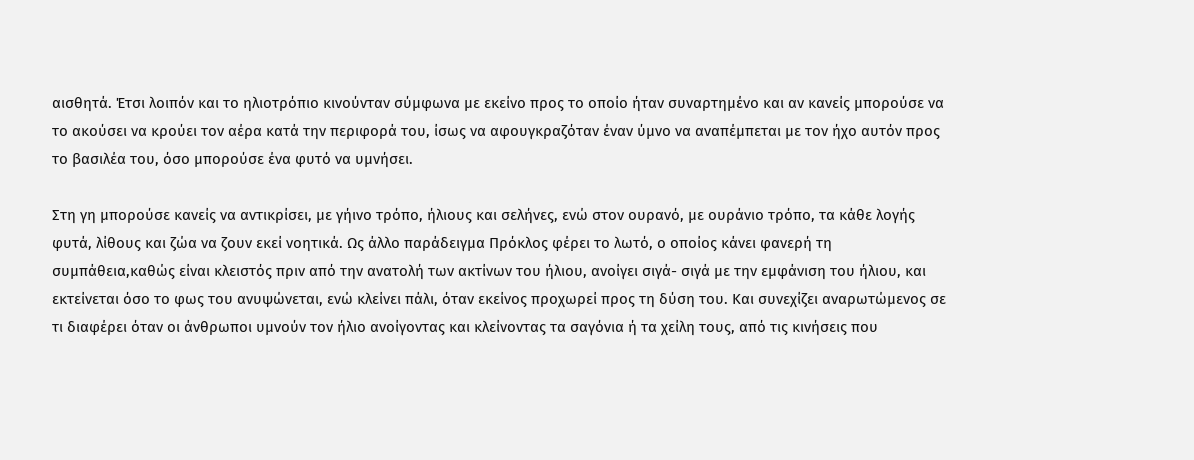αισθητά. Έτσι λοιπόν και το ηλιοτρόπιο κινούνταν σύμφωνα με εκείνο προς το οποίο ήταν συναρτημένο και αν κανείς μπορούσε να το ακούσει να κρούει τον αέρα κατά την περιφορά του, ίσως να αφουγκραζόταν έναν ύμνο να αναπέμπεται με τον ήχο αυτόν προς το βασιλέα του, όσο μπορούσε ένα φυτό να υμνήσει.

Στη γη μπορούσε κανείς να αντικρίσει, με γήινο τρόπο, ήλιους και σελήνες, ενώ στον ουρανό, με ουράνιο τρόπο, τα κάθε λογής φυτά, λίθους και ζώα να ζουν εκεί νοητικά. Ως άλλο παράδειγμα Πρόκλος φέρει το λωτό, ο οποίος κάνει φανερή τη συμπάθεια,καθώς είναι κλειστός πριν από την ανατολή των ακτίνων του ήλιου, ανοίγει σιγά- σιγά με την εμφάνιση του ήλιου, και εκτείνεται όσο το φως του ανυψώνεται, ενώ κλείνει πάλι, όταν εκείνος προχωρεί προς τη δύση του. Και συνεχίζει αναρωτώμενος σε τι διαφέρει όταν οι άνθρωποι υμνούν τον ήλιο ανοίγοντας και κλείνοντας τα σαγόνια ή τα χείλη τους, από τις κινήσεις που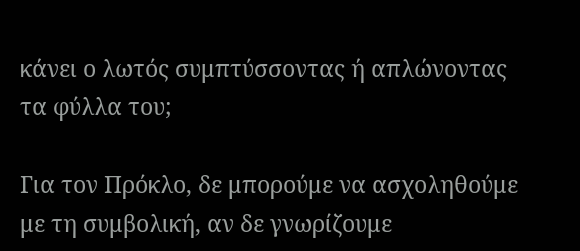κάνει ο λωτός συμπτύσσοντας ή απλώνοντας τα φύλλα του;

Για τον Πρόκλο, δε μπορούμε να ασχοληθούμε με τη συμβολική, αν δε γνωρίζουμε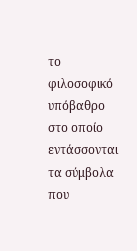το φιλοσοφικό υπόβαθρο στο οποίο εντάσσονται τα σύμβολα που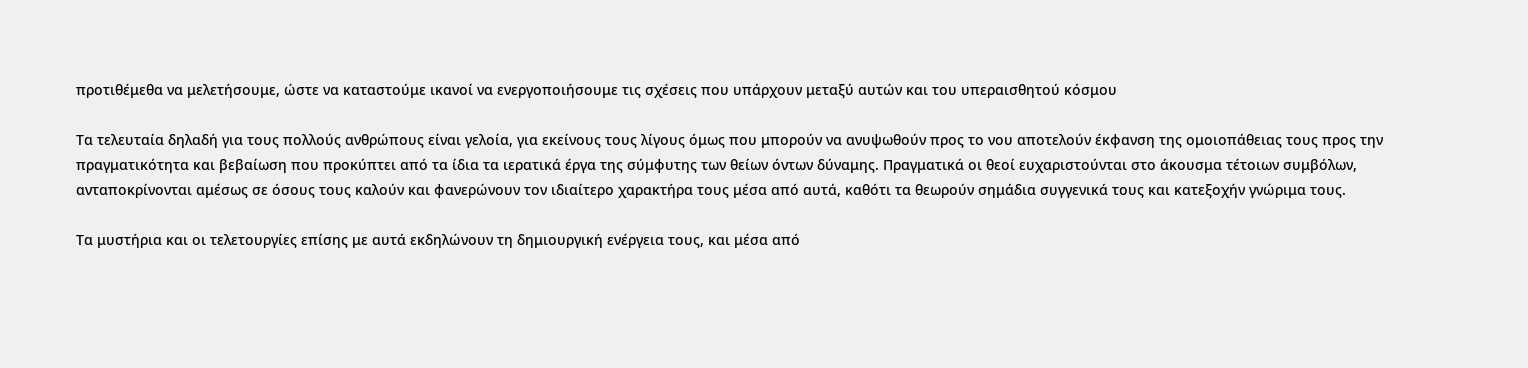προτιθέμεθα να μελετήσουμε, ώστε να καταστούμε ικανοί να ενεργοποιήσουμε τις σχέσεις που υπάρχουν μεταξύ αυτών και του υπεραισθητού κόσμου

Τα τελευταία δηλαδή για τους πολλούς ανθρώπους είναι γελοία, για εκείνους τους λίγους όμως που μπορούν να ανυψωθούν προς το νου αποτελούν έκφανση της ομοιοπάθειας τους προς την πραγματικότητα και βεβαίωση που προκύπτει από τα ίδια τα ιερατικά έργα της σύμφυτης των θείων όντων δύναμης. Πραγματικά οι θεοί ευχαριστούνται στο άκουσμα τέτοιων συμβόλων, ανταποκρίνονται αμέσως σε όσους τους καλούν και φανερώνουν τον ιδιαίτερο χαρακτήρα τους μέσα από αυτά, καθότι τα θεωρούν σημάδια συγγενικά τους και κατεξοχήν γνώριμα τους.

Τα μυστήρια και οι τελετουργίες επίσης με αυτά εκδηλώνουν τη δημιουργική ενέργεια τους, και μέσα από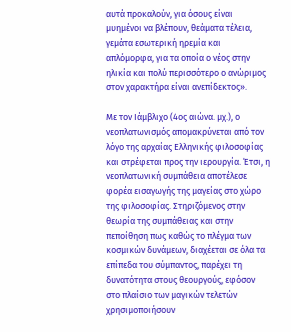αυτά προκαλούν, για όσους είναι μυημένοι να βλέπουν, θεάματα τέλεια, γεμάτα εσωτερική ηρεμία και απλόμορφα, για τα οποία ο νέος στην ηλικία και πολύ περισσότερο ο ανώριμος στον χαρακτήρα είναι ανεπίδεκτος».

Με τον Ιάμβλιχο (4ος αιώνα. μχ.), ο νεοπλατωνισμός απομακρύνεται από τον λόγο της αρχαίας Ελληνικής φιλοσοφίας και στρέφεται προς την ιερουργία. Έτσι, η νεοπλατωνική συμπάθεια αποτέλεσε φορέα εισαγωγής της μαγείας στο χώρο της φιλοσοφίας. Στηριζόμενος στην θεωρία της συμπάθειας και στην πεποίθηση πως καθώς το πλέγμα των κοσμικών δυνάμεων, διαχέεται σε όλα τα επίπεδα του σύμπαντος, παρέχει τη δυνατότητα στους θεουργούς, εφόσον στο πλαίσιο των μαγικών τελετών χρησιμοποιήσουν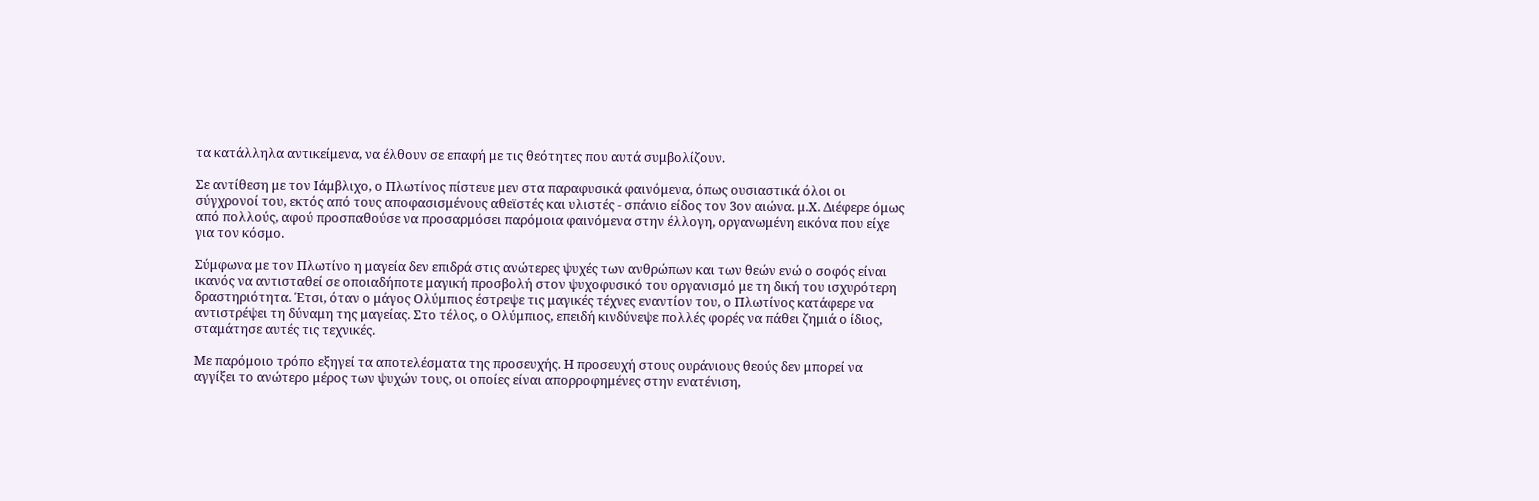τα κατάλληλα αντικείμενα, να έλθουν σε επαφή με τις θεότητες που αυτά συμβολίζουν.

Σε αντίθεση με τον Ιάμβλιχο, ο Πλωτίνος πίστευε μεν στα παραφυσικά φαινόμενα, όπως ουσιαστικά όλοι οι σύγχρονοί του, εκτός από τους αποφασισμένους αθεϊστές και υλιστές - σπάνιο είδος τον 3ον αιώνα. μ.Χ. Διέφερε όμως από πολλούς, αφού προσπαθούσε να προσαρμόσει παρόμοια φαινόμενα στην έλλογη, οργανωμένη εικόνα που είχε για τον κόσμο.

Σύμφωνα με τον Πλωτίνο η μαγεία δεν επιδρά στις ανώτερες ψυχές των ανθρώπων και των θεών ενώ ο σοφός είναι ικανός να αντισταθεί σε οποιαδήποτε μαγική προσβολή στον ψυχοφυσικό του οργανισμό με τη δική του ισχυρότερη δραστηριότητα. Έτσι, όταν ο μάγος Ολύμπιος έστρεψε τις μαγικές τέχνες εναντίον του, ο Πλωτίνος κατάφερε να αντιστρέψει τη δύναμη της μαγείας. Στο τέλος, ο Ολύμπιος, επειδή κινδύνεψε πολλές φορές να πάθει ζημιά ο ίδιος, σταμάτησε αυτές τις τεχνικές.

Με παρόμοιο τρόπο εξηγεί τα αποτελέσματα της προσευχής. Η προσευχή στους ουράνιους θεούς δεν μπορεί να αγγίξει το ανώτερο μέρος των ψυχών τους, οι οποίες είναι απορροφημένες στην ενατένιση,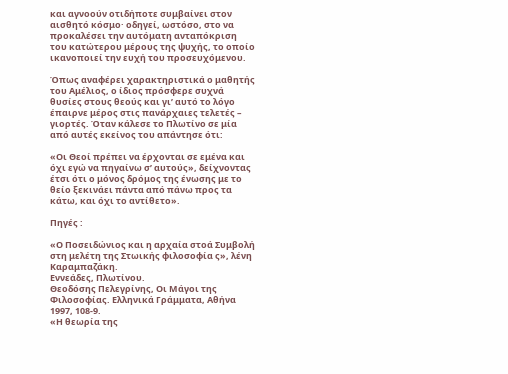και αγνοούν οτιδήποτε συμβαίνει στον αισθητό κόσμο· οδηγεί, ωστόσο, στο να προκαλέσει την αυτόματη ανταπόκριση του κατώτερου μέρους της ψυχής, το οποίο ικανοποιεί την ευχή του προσευχόμενου.

Όπως αναφέρει χαρακτηριστικά ο μαθητής του Αμέλιος, ο ίδιος πρόσφερε συχνά θυσίες στους θεούς και γι’ αυτό το λόγο έπαιρνε μέρος στις πανάρχαιες τελετές – γιορτές. Όταν κάλεσε το Πλωτίνο σε μία από αυτές εκείνος του απάντησε ότι:

«Οι Θεοί πρέπει να έρχονται σε εμένα και όχι εγώ να πηγαίνω σ’ αυτούς», δείχνοντας έτσι ότι ο μόνος δρόμος της ένωσης με το θείο ξεκινάει πάντα από πάνω προς τα κάτω, και όχι το αντίθετο».

Πηγές :

«Ο Ποσειδώνιος και η αρχαία στοά Συμβολή στη μελέτη της Στωικής φιλοσοφία ς», λένη Καραμπαζάκη.
Εννεάδες, Πλωτίνου.
Θεοδόσης Πελεγρίνης, Οι Μάγοι της Φιλοσοφίας. Ελληνικά Γράμματα, Αθήνα 1997, 108-9.
«Η θεωρία της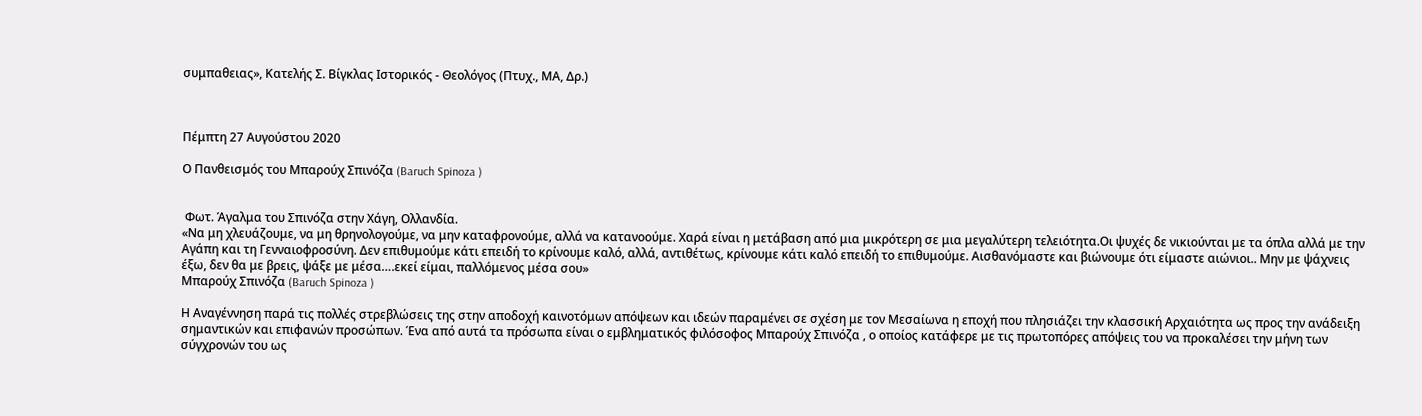συμπαθειας», Κατελής Σ. Βίγκλας Ιστορικός - Θεολόγος (Πτυχ., ΜΑ, Δρ.)



Πέμπτη 27 Αυγούστου 2020

Ο Πανθεισμός του Μπαρούχ Σπινόζα (Baruch Spinoza )


 Φωτ. Άγαλμα του Σπινόζα στην Χάγη, Ολλανδία.
«Να μη χλευάζουμε, να μη θρηνολογούμε, να μην καταφρονούμε, αλλά να κατανοούμε. Χαρά είναι η μετάβαση από μια μικρότερη σε μια μεγαλύτερη τελειότητα.Οι ψυχές δε νικιούνται με τα όπλα αλλά με την Αγάπη και τη Γενναιοφροσύνη. Δεν επιθυμούμε κάτι επειδή το κρίνουμε καλό, αλλά, αντιθέτως, κρίνουμε κάτι καλό επειδή το επιθυμούμε. Αισθανόμαστε και βιώνουμε ότι είμαστε αιώνιοι.. Μην με ψάχνεις έξω, δεν θα με βρεις, ψάξε με μέσα….εκεί είμαι, παλλόμενος μέσα σου»
Μπαρούχ Σπινόζα (Baruch Spinoza )

Η Αναγέννηση παρά τις πολλές στρεβλώσεις της στην αποδοχή καινοτόμων απόψεων και ιδεών παραμένει σε σχέση με τον Μεσαίωνα η εποχή που πλησιάζει την κλασσική Αρχαιότητα ως προς την ανάδειξη σημαντικών και επιφανών προσώπων. Ένα από αυτά τα πρόσωπα είναι ο εμβληματικός φιλόσοφος Μπαρούχ Σπινόζα , ο οποίος κατάφερε με τις πρωτοπόρες απόψεις του να προκαλέσει την μήνη των σύγχρονών του ως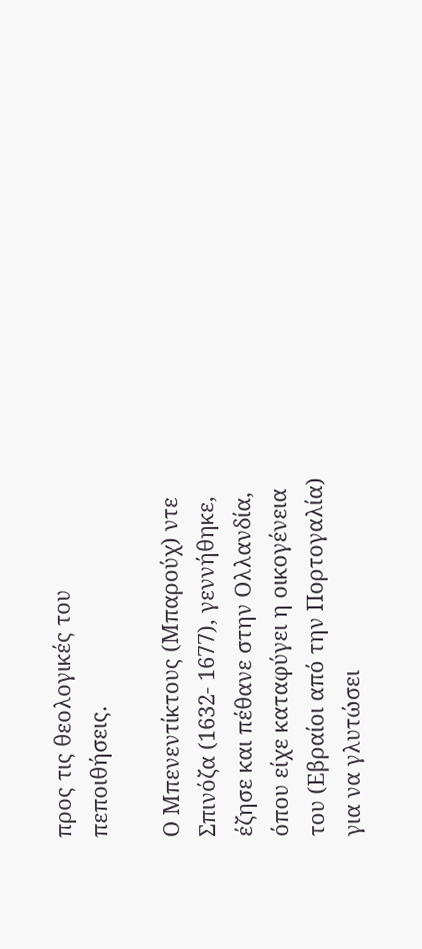προς τις θεολογικές του πεποιθήσεις.

Ο Μπενεντίκτους (Μπαρούχ) ντε Σπινόζα (1632- 1677), γεννήθηκε, έζησε και πέθανε στην Ολλανδία, όπου είχε καταφύγει η οικογένεια του (Εβραίοι από την Πορτογαλία) για να γλυτώσει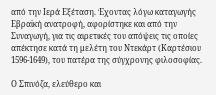από την Ιερά Εξέταση. Έχοντας λόγω καταγωγής Εβραϊκή ανατροφή, αφορίστηκε και από την Συναγωγή, για τις αιρετικές του απόψεις τις οποίες απέκτησε κατά τη μελέτη του Ντεκάρτ (Καρτέσιου 1596-1649), του πατέρα της σύγχρονης φιλοσοφίας.

Ο Σπινόζα, ελεύθερο και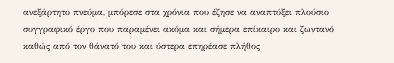ανεξάρτητο πνεύμα, μπόρεσε στα χρόνια που έζησε να αναπτύξει πλούσιο συγγραφικό έργο που παραμένει ακόμα και σήμερα επίκαιρο και ζωντανό καθώς από τον θάνατό του και ύστερα επηρέασε πλήθος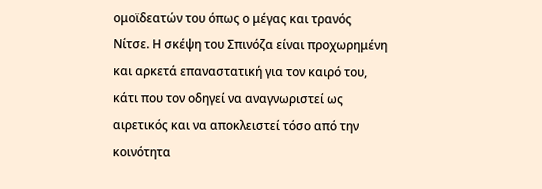ομοϊδεατών του όπως ο μέγας και τρανός Νίτσε. Η σκέψη του Σπινόζα είναι προχωρημένη και αρκετά επαναστατική για τον καιρό του, κάτι που τον οδηγεί να αναγνωριστεί ως αιρετικός και να αποκλειστεί τόσο από την κοινότητα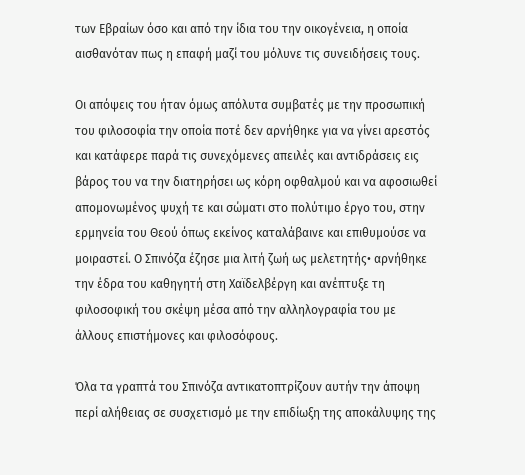των Εβραίων όσο και από την ίδια του την οικογένεια, η οποία αισθανόταν πως η επαφή μαζί του μόλυνε τις συνειδήσεις τους.

Οι απόψεις του ήταν όμως απόλυτα συμβατές με την προσωπική του φιλοσοφία την οποία ποτέ δεν αρνήθηκε για να γίνει αρεστός και κατάφερε παρά τις συνεχόμενες απειλές και αντιδράσεις εις βάρος του να την διατηρήσει ως κόρη οφθαλμού και να αφοσιωθεί απομονωμένος ψυχή τε και σώματι στο πολύτιμο έργο του, στην ερμηνεία του Θεού όπως εκείνος καταλάβαινε και επιθυμούσε να μοιραστεί. Ο Σπινόζα έζησε μια λιτή ζωή ως μελετητής• αρνήθηκε την έδρα του καθηγητή στη Χαϊδελβέργη και ανέπτυξε τη φιλοσοφική του σκέψη μέσα από την αλληλογραφία του με άλλους επιστήμονες και φιλοσόφους.

Όλα τα γραπτά του Σπινόζα αντικατοπτρίζουν αυτήν την άποψη περί αλήθειας σε συσχετισμό με την επιδίωξη της αποκάλυψης της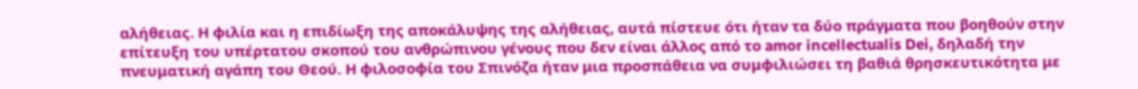αλήθειας. Η φιλία και η επιδίωξη της αποκάλυψης της αλήθειας, αυτά πίστευε ότι ήταν τα δύο πράγματα που βοηθούν στην επίτευξη του υπέρτατου σκοπού του ανθρώπινου γένους που δεν είναι άλλος από το amor incellectualis Dei, δηλαδή την πνευματική αγάπη του Θεού. Η φιλοσοφία του Σπινόζα ήταν μια προσπάθεια να συμφιλιώσει τη βαθιά θρησκευτικότητα με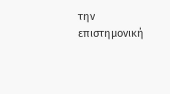την επιστημονική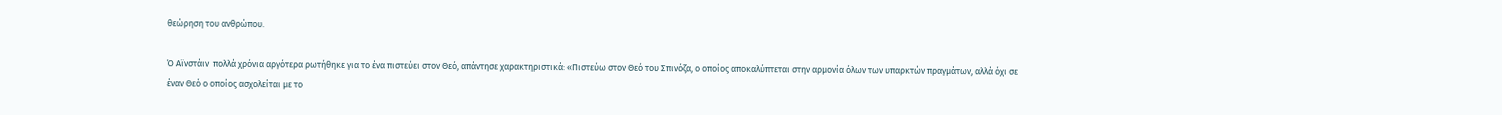θεώρηση του ανθρώπου.

Ό Αϊνστάιν  πολλά χρόνια αργότερα ρωτήθηκε για το ένα πιστεύει στον Θεό, απάντησε χαρακτηριστικά: «Πιστεύω στον Θεό του Σπινόζα, ο οποίος αποκαλύπτεται στην αρμονία όλων των υπαρκτών πραγμάτων, αλλά όχι σε έναν Θεό ο οποίος ασχολείται με το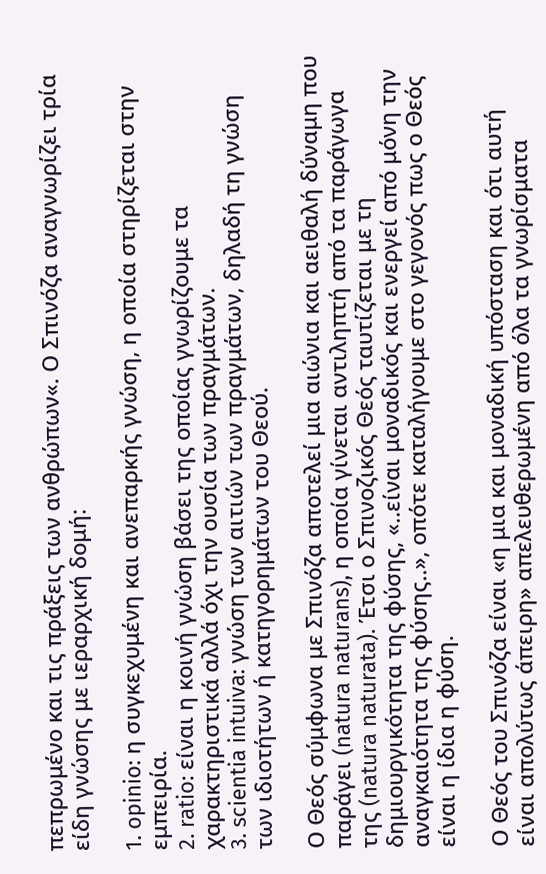πεπρωμένο και τις πράξεις των ανθρώπων«. Ο Σπινόζα αναγνωρίζει τρία είδη γνώσης με ιεραρχική δομή:

1. opinio: η συγκεχυμένη και ανεπαρκής γνώση, η οποία στηρίζεται στην εμπειρία.
2. ratio: είναι η κοινή γνώση βάσει της οποίας γνωρίζουμε τα χαρακτηριστικά αλλά όχι την ουσία των πραγμάτων.
3. scientia intuiva: γνώση των αιτιών των πραγμάτων, δηλαδή τη γνώση των ιδιοτήτων ή κατηγορημάτων του Θεού.

Ο Θεός σύμφωνα με Σπινόζα αποτελεί μια αιώνια και αειθαλή δύναμη που παράγει (natura naturans), η οποία γίνεται αντιληπτή από τα παράγωγα της (natura naturata). Έτσι ο Σπινοζικός Θεός ταυτίζεται με τη δημιουργικότητα της φύσης, «..είναι μοναδικός και ενεργεί από μόνη την αναγκαιότητα της φύσης..», οπότε καταλήγουμε στο γεγονός πως ο Θεός είναι η ίδια η φύση.

Ο Θεός του Σπινόζα είναι «η μια και μοναδική υπόσταση και ότι αυτή είναι απολύτως άπειρη» απελευθερωμένη από όλα τα γνωρίσματα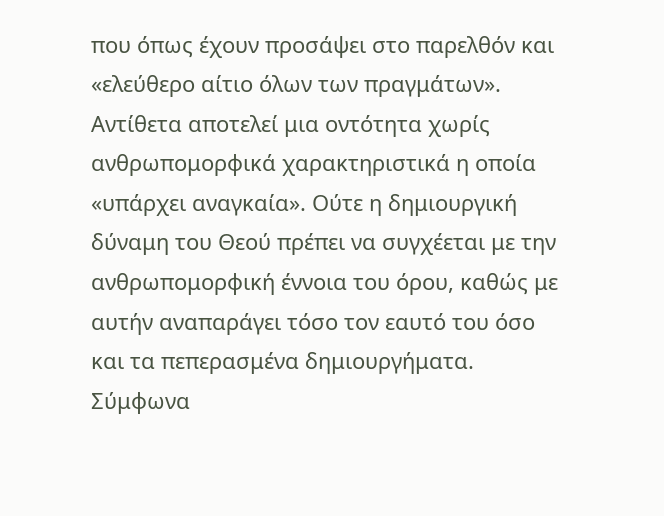που όπως έχουν προσάψει στο παρελθόν και «ελεύθερο αίτιο όλων των πραγμάτων». Αντίθετα αποτελεί μια οντότητα χωρίς ανθρωπομορφικά χαρακτηριστικά η οποία «υπάρχει αναγκαία». Ούτε η δημιουργική δύναμη του Θεού πρέπει να συγχέεται με την ανθρωπομορφική έννοια του όρου, καθώς με αυτήν αναπαράγει τόσο τον εαυτό του όσο και τα πεπερασμένα δημιουργήματα. Σύμφωνα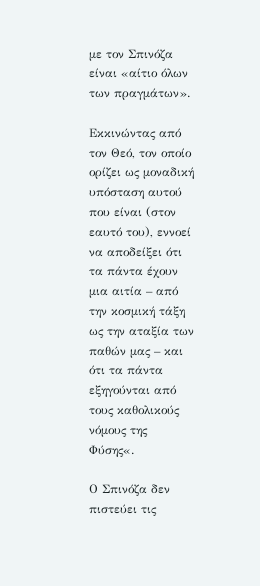με τον Σπινόζα είναι «αίτιο όλων των πραγμάτων».

Εκκινώντας από τον Θεό, τον οποίο ορίζει ως μοναδική υπόσταση αυτού που είναι (στον εαυτό του), εννοεί να αποδείξει ότι τα πάντα έχουν μια αιτία – από την κοσμική τάξη ως την αταξία των παθών μας – και ότι τα πάντα εξηγούνται από τους καθολικούς νόμους της Φύσης«.

Ο Σπινόζα δεν πιστεύει τις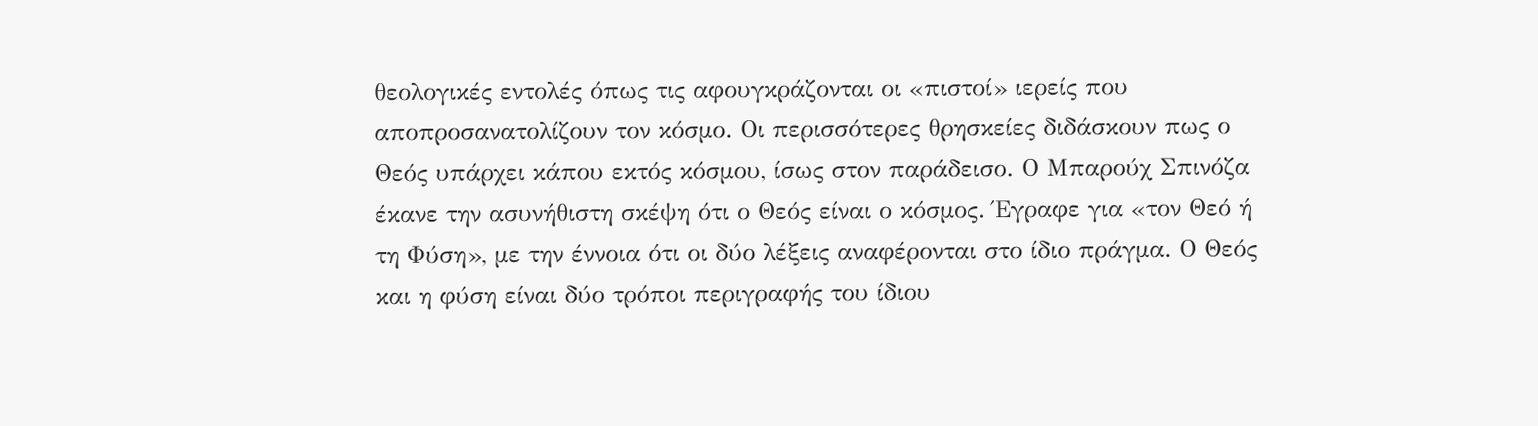θεολογικές εντολές όπως τις αφουγκράζονται οι «πιστοί» ιερείς που αποπροσανατολίζουν τον κόσμο. Οι περισσότερες θρησκείες διδάσκουν πως ο Θεός υπάρχει κάπου εκτός κόσμου, ίσως στον παράδεισο. Ο Μπαρούχ Σπινόζα έκανε την ασυνήθιστη σκέψη ότι ο Θεός είναι ο κόσμος. Έγραφε για «τον Θεό ή τη Φύση», με την έννοια ότι οι δύο λέξεις αναφέρονται στο ίδιο πράγμα. Ο Θεός και η φύση είναι δύο τρόποι περιγραφής του ίδιου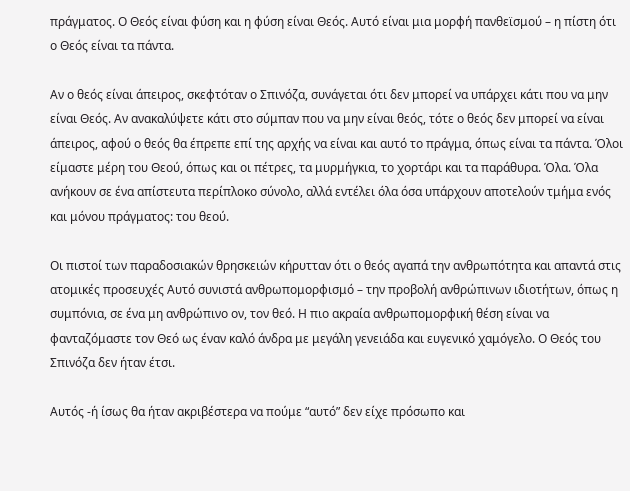πράγματος. Ο Θεός είναι φύση και η φύση είναι Θεός. Αυτό είναι μια μορφή πανθεϊσμού – η πίστη ότι ο Θεός είναι τα πάντα.

Αν ο θεός είναι άπειρος, σκεφτόταν ο Σπινόζα, συνάγεται ότι δεν μπορεί να υπάρχει κάτι που να μην είναι Θεός. Αν ανακαλύψετε κάτι στο σύμπαν που να μην είναι θεός, τότε ο θεός δεν μπορεί να είναι άπειρος, αφού ο θεός θα έπρεπε επί της αρχής να είναι και αυτό το πράγμα, όπως είναι τα πάντα. Όλοι είμαστε μέρη του Θεού, όπως και οι πέτρες, τα μυρμήγκια, το χορτάρι και τα παράθυρα. Όλα. Όλα ανήκουν σε ένα απίστευτα περίπλοκο σύνολο, αλλά εντέλει όλα όσα υπάρχουν αποτελούν τμήμα ενός και μόνου πράγματος: του θεού.

Oι πιστοί των παραδοσιακών θρησκειών κήρυτταν ότι ο θεός αγαπά την ανθρωπότητα και απαντά στις ατομικές προσευχές Αυτό συνιστά ανθρωπομορφισμό – την προβολή ανθρώπινων ιδιοτήτων, όπως η συμπόνια, σε ένα μη ανθρώπινο ον, τον θεό. Η πιο ακραία ανθρωπομορφική θέση είναι να φανταζόμαστε τον Θεό ως έναν καλό άνδρα με μεγάλη γενειάδα και ευγενικό χαμόγελο. Ο Θεός του Σπινόζα δεν ήταν έτσι.

Αυτός -ή ίσως θα ήταν ακριβέστερα να πούμε “αυτό” δεν είχε πρόσωπο και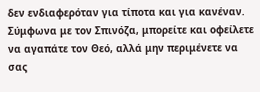δεν ενδιαφερόταν για τίποτα και για κανέναν. Σύμφωνα με τον Σπινόζα, μπορείτε και οφείλετε να αγαπάτε τον Θεό, αλλά μην περιμένετε να σας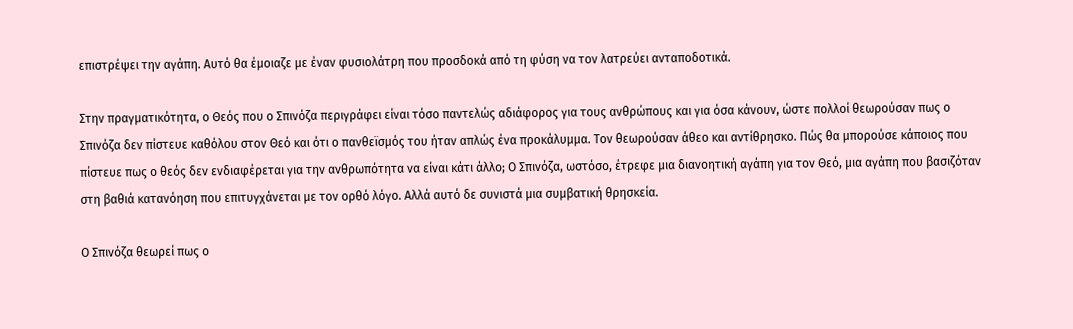επιστρέψει την αγάπη. Αυτό θα έμοιαζε με έναν φυσιολάτρη που προσδοκά από τη φύση να τον λατρεύει ανταποδοτικά.

Στην πραγματικότητα, ο Θεός που ο Σπινόζα περιγράφει είναι τόσο παντελώς αδιάφορος για τους ανθρώπους και για όσα κάνουν, ώστε πολλοί θεωρούσαν πως ο Σπινόζα δεν πίστευε καθόλου στον Θεό και ότι ο πανθεϊσμός του ήταν απλώς ένα προκάλυμμα. Τον θεωρούσαν άθεο και αντίθρησκο. Πώς θα μπορούσε κάποιος που πίστευε πως ο θεός δεν ενδιαφέρεται για την ανθρωπότητα να είναι κάτι άλλο; Ο Σπινόζα, ωστόσο, έτρεφε μια διανοητική αγάπη για τον Θεό, μια αγάπη που βασιζόταν στη βαθιά κατανόηση που επιτυγχάνεται με τον ορθό λόγο. Αλλά αυτό δε συνιστά μια συμβατική θρησκεία.

Ο Σπινόζα θεωρεί πως ο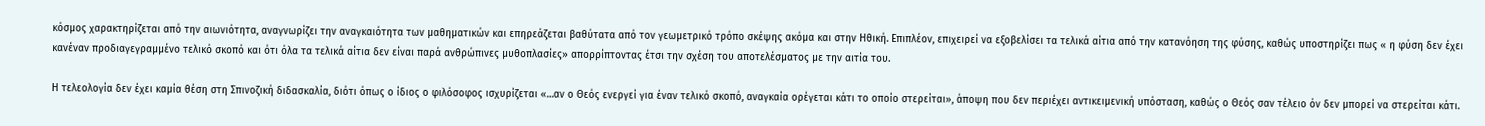κόσμος χαρακτηρίζεται από την αιωνιότητα, αναγνωρίζει την αναγκαιότητα των μαθηματικών και επηρεάζεται βαθύτατα από τον γεωμετρικό τρόπο σκέψης ακόμα και στην Ηθική. Επιπλέον, επιχειρεί να εξοβελίσει τα τελικά αίτια από την κατανόηση της φύσης, καθώς υποστηρίζει πως « η φύση δεν έχει κανέναν προδιαγεγραμμένο τελικό σκοπό και ότι όλα τα τελικά αίτια δεν είναι παρά ανθρώπινες μυθοπλασίες» απορρίπτοντας έτσι την σχέση του αποτελέσματος με την αιτία του.

Η τελεολογία δεν έχει καμία θέση στη Σπινοζική διδασκαλία, διότι όπως ο ίδιος ο φιλόσοφος ισχυρίζεται «…αν ο Θεός ενεργεί για έναν τελικό σκοπό, αναγκαία ορέγεται κάτι το οποίο στερείται», άποψη που δεν περιέχει αντικειμενική υπόσταση, καθώς ο Θεός σαν τέλειο όν δεν μπορεί να στερείται κάτι.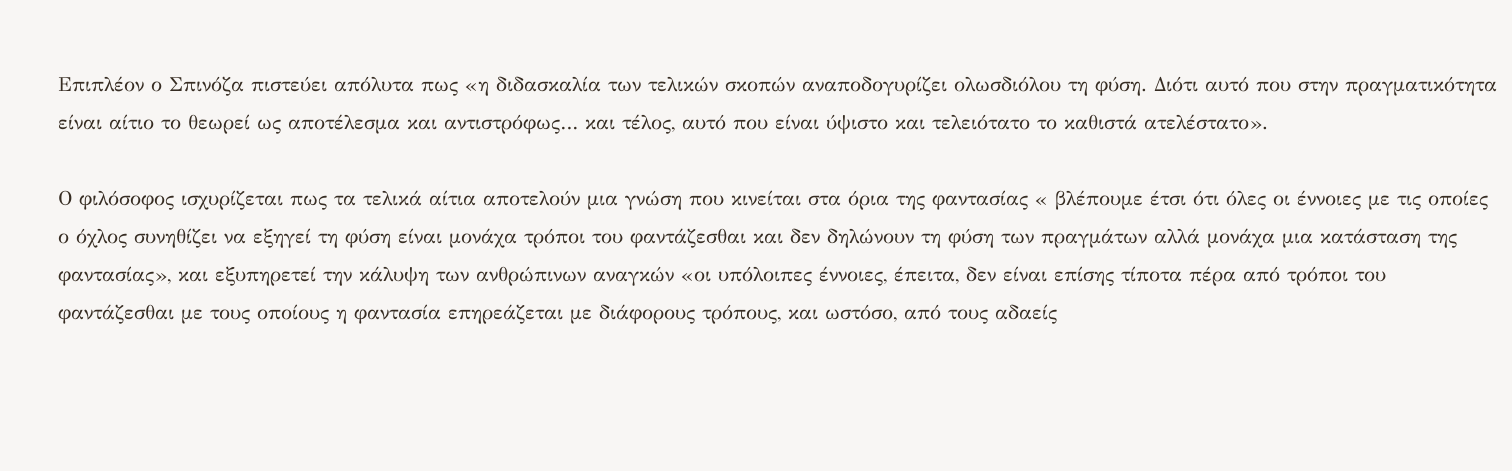Επιπλέον ο Σπινόζα πιστεύει απόλυτα πως «η διδασκαλία των τελικών σκοπών αναποδογυρίζει ολωσδιόλου τη φύση. Διότι αυτό που στην πραγματικότητα είναι αίτιο το θεωρεί ως αποτέλεσμα και αντιστρόφως… και τέλος, αυτό που είναι ύψιστο και τελειότατο το καθιστά ατελέστατο».

Ο φιλόσοφος ισχυρίζεται πως τα τελικά αίτια αποτελούν μια γνώση που κινείται στα όρια της φαντασίας « βλέπουμε έτσι ότι όλες οι έννοιες με τις οποίες ο όχλος συνηθίζει να εξηγεί τη φύση είναι μονάχα τρόποι του φαντάζεσθαι και δεν δηλώνουν τη φύση των πραγμάτων αλλά μονάχα μια κατάσταση της φαντασίας», και εξυπηρετεί την κάλυψη των ανθρώπινων αναγκών «οι υπόλοιπες έννοιες, έπειτα, δεν είναι επίσης τίποτα πέρα από τρόποι του φαντάζεσθαι με τους οποίους η φαντασία επηρεάζεται με διάφορους τρόπους, και ωστόσο, από τους αδαείς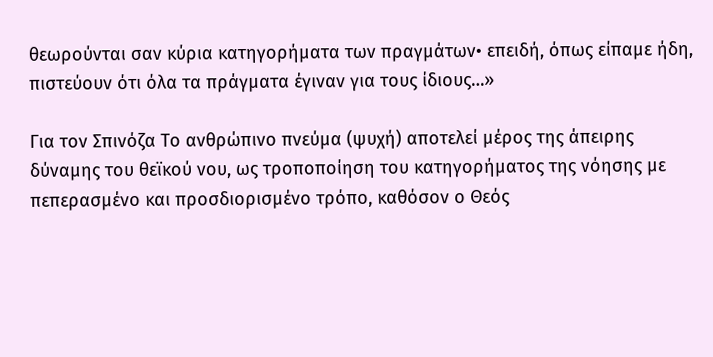θεωρούνται σαν κύρια κατηγορήματα των πραγμάτων• επειδή, όπως είπαμε ήδη, πιστεύουν ότι όλα τα πράγματα έγιναν για τους ίδιους…»

Για τον Σπινόζα Το ανθρώπινο πνεύμα (ψυχή) αποτελεί μέρος της άπειρης δύναμης του θεϊκού νου, ως τροποποίηση του κατηγορήματος της νόησης με πεπερασμένο και προσδιορισμένο τρόπο, καθόσον ο Θεός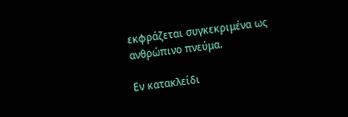εκφράζεται συγκεκριμένα ως ανθρώπινο πνεύμα.

Εν κατακλείδι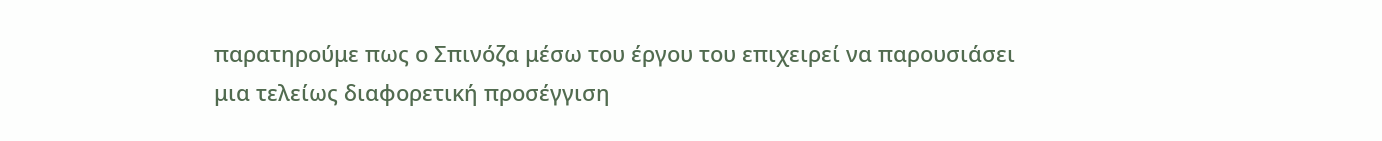παρατηρούμε πως ο Σπινόζα μέσω του έργου του επιχειρεί να παρουσιάσει μια τελείως διαφορετική προσέγγιση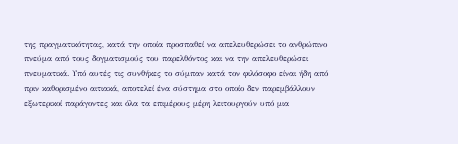της πραγματικότητας, κατά την οποία προσπαθεί να απελευθερώσει το ανθρώπινο πνεύμα από τους δογματισμούς του παρελθόντος και να την απελευθερώσει πνευματικά. Υπό αυτές τις συνθήκες το σύμπαν κατά τον φιλόσοφο είναι ήδη από πριν καθορισμένο αιτιακά, αποτελεί ένα σύστημα στο οποίο δεν παρεμβάλλουν εξωτερικοί παράγοντες και όλα τα επιμέρους μέρη λειτουργούν υπό μια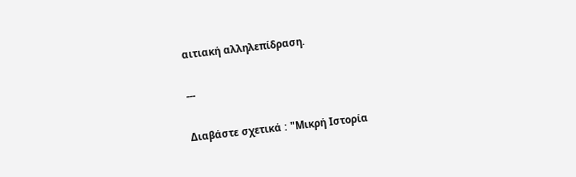αιτιακή αλληλεπίδραση.

---

Διαβάστε σχετικά : "Μικρή Ιστορία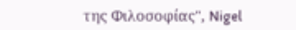της Φιλοσοφίας", Nigel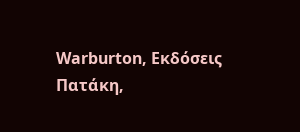Warburton, Εκδόσεις Πατάκη,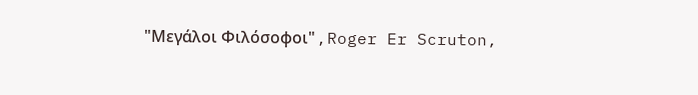"Μεγάλοι Φιλόσοφοι" , Roger Er Scruton,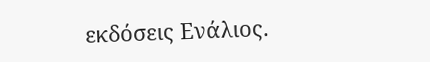εκδόσεις Ενάλιος.